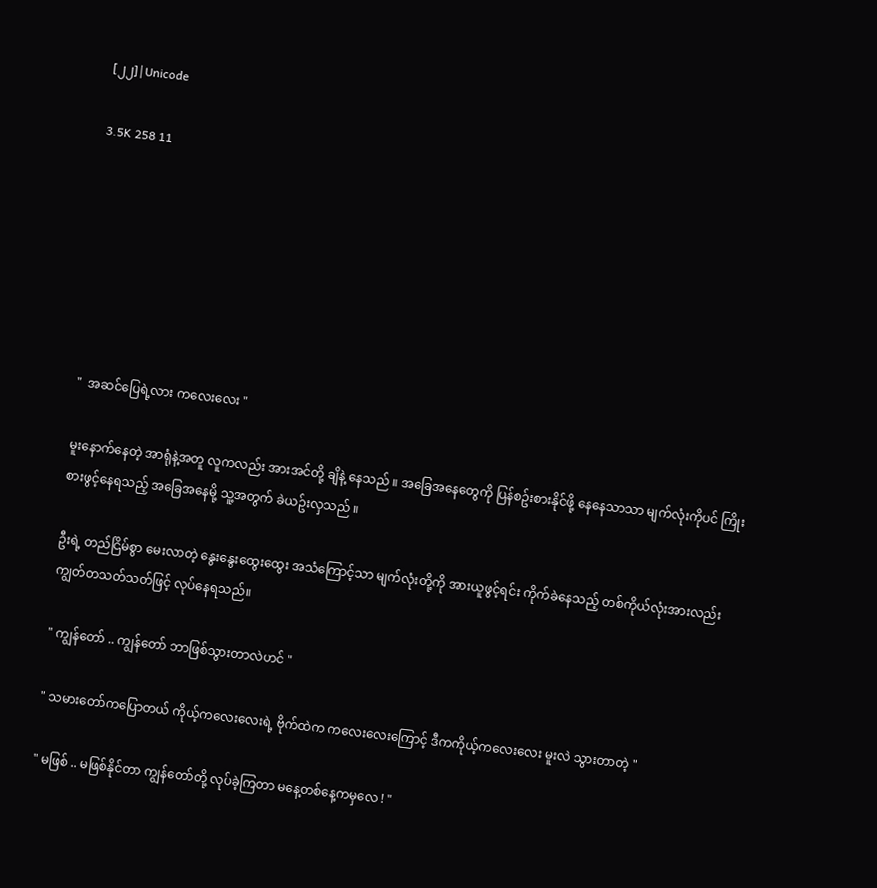[၂၂]|Unicode

3.5K 258 11







"  အဆင်ပြေရဲ့လား ကလေးလေး "

မူးနောက်နေတဲ့ အာရုံနဲ့အတူ လူကလည်း အားအင်တို့ ချိနဲ့ နေသည် ။ အခြေအနေတွေကို ပြန်စဥ်းစားနိုင်ဖို့ နေနေသာသာ မျက်လုံးကိုပင် ကြိုးစားဖွင့်နေရသည့် အခြေအနေမို့ သူ့အတွက် ခဲယဥ်းလှသည် ။

ဦးရဲ့ တည်ငြိမ်စွာ မေးလာတဲ့ နွေးနွေးထွေးထွေး အသံကြောင့်သာ မျက်လုံးတို့ကို အားယူဖွင့်ရင်း ကိုက်ခဲနေသည့် တစ်ကိုယ်လုံးအားလည်း ကျွတ်တသတ်သတ်ဖြင့် လုပ်နေရသည်။

" ကျွန်တော် .. ကျွန်တော် ဘာဖြစ်သွားတာလဲဟင် "

" သမားတော်ကပြောတယ် ကိုယ့်ကလေးလေးရဲ့ ဗိုက်ထဲက ကလေးလေးကြောင့် ဒီကကိုယ့်ကလေးလေး မူးလဲ သွားတာတဲ့ "

" မဖြစ် .. မဖြစ်နိုင်တာ ကျွန်တော်တို့ လုပ်ခဲ့ကြတာ မနေ့တစ်နေ့ကမှလေ ! "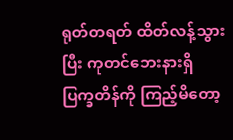ရုတ်တရတ် ထိတ်လန့်သွားပြီး ကုတင်ဘေးနားရှိ ပြက္ခတိန်ကို ကြည့်မိတော့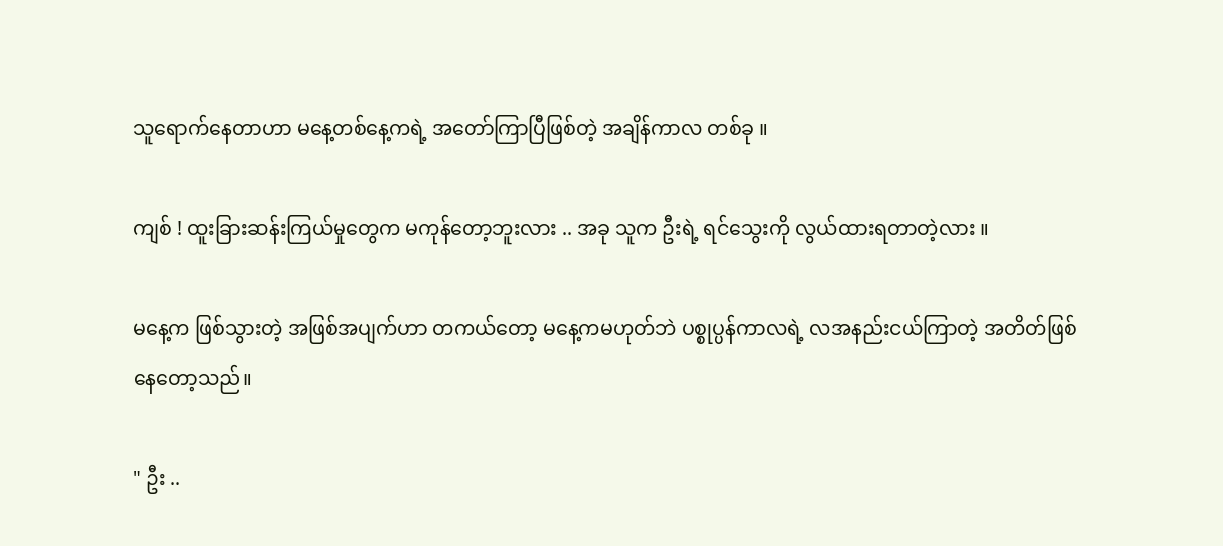သူရောက်နေတာဟာ မနေ့တစ်နေ့ကရဲ့ အတော်ကြာပြီဖြစ်တဲ့ အချိန်ကာလ တစ်ခု ။

ကျစ် ! ထူးခြားဆန်းကြယ်မှုတွေက မကုန်တော့ဘူးလား .. အခု သူက ဦးရဲ့ ရင်သွေးကို လွယ်ထားရတာတဲ့လား ။

မနေ့က ဖြစ်သွားတဲ့ အဖြစ်အပျက်ဟာ တကယ်တော့ မနေ့ကမဟုတ်ဘဲ ပစ္စုပ္ပန်ကာလရဲ့ လအနည်းငယ်ကြာတဲ့ အတိတ်ဖြစ်နေတော့သည်။

" ဦး ..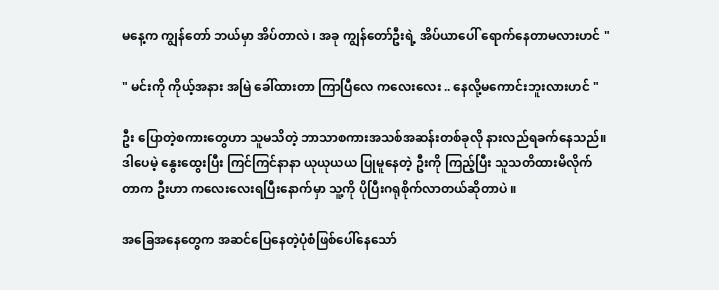မနေ့က ကျွန်တော် ဘယ်မှာ အိပ်တာလဲ ၊ အခု ကျွန်တော်ဦးရဲ့ အိပ်ယာပေါ် ရောက်နေတာမလားဟင် "

" မင်းကို ကိုယ့်အနား အမြဲ ခေါ်ထားတာ ကြာပြီလေ ကလေးလေး .. နေလို့မကောင်းဘူးလားဟင် "

ဦး ပြောတဲ့စကားတွေဟာ သူမသိတဲ့ ဘာသာစကားအသစ်အဆန်းတစ်ခုလို နားလည်ရခက်နေသည်။ ဒါပေမဲ့ နွေးထွေးပြီး ကြင်ကြင်နာနာ ယုယုယယ ပြုမူနေတဲ့ ဦးကို ကြည့်ပြီး သူသတိထားမိလိုက်တာက ဦးဟာ ကလေးလေးရပြီးနောက်မှာ သူ့ကို ပိုပြီးဂရုစိုက်လာတယ်ဆိုတာပဲ ။

အခြေအနေတွေက အဆင်ပြေနေတဲ့ပုံစံဖြစ်ပေါ်နေသော်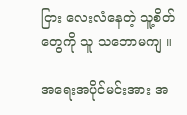ငြား လေးလံနေတဲ့ သူ့စိတ်တွေကို သူ သဘောမကျ ။

အရေးအပိုင်မင်းအား အ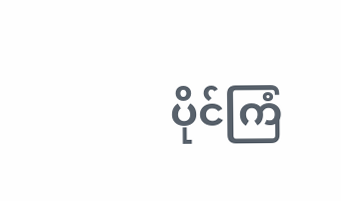ပိုင်ကြံ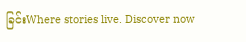ခြင်းWhere stories live. Discover now